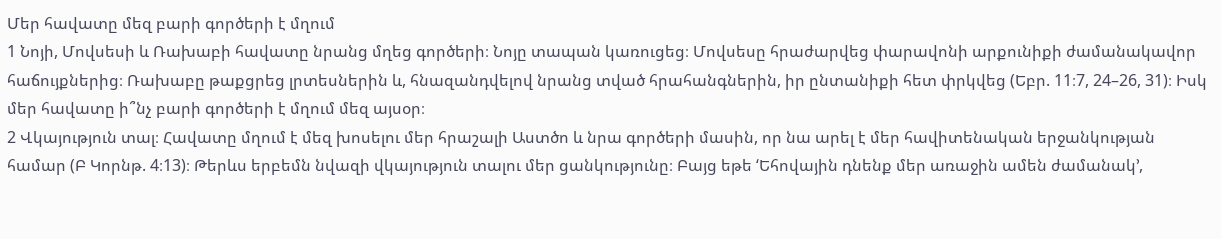Մեր հավատը մեզ բարի գործերի է մղում
1 Նոյի, Մովսեսի և Ռախաբի հավատը նրանց մղեց գործերի։ Նոյը տապան կառուցեց։ Մովսեսը հրաժարվեց փարավոնի արքունիքի ժամանակավոր հաճույքներից։ Ռախաբը թաքցրեց լրտեսներին և, հնազանդվելով նրանց տված հրահանգներին, իր ընտանիքի հետ փրկվեց (Եբր. 11։7, 24–26, 31)։ Իսկ մեր հավատը ի՞նչ բարի գործերի է մղում մեզ այսօր։
2 Վկայություն տալ։ Հավատը մղում է մեզ խոսելու մեր հրաշալի Աստծո և նրա գործերի մասին, որ նա արել է մեր հավիտենական երջանկության համար (Բ Կորնթ. 4։13)։ Թերևս երբեմն նվազի վկայություն տալու մեր ցանկությունը։ Բայց եթե ‘Եհովային դնենք մեր առաջին ամեն ժամանակ’,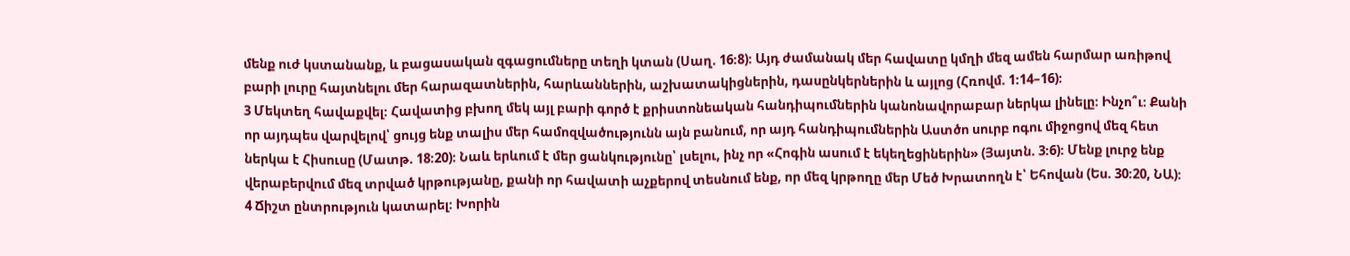մենք ուժ կստանանք, և բացասական զգացումները տեղի կտան (Սաղ. 16։8)։ Այդ ժամանակ մեր հավատը կմղի մեզ ամեն հարմար առիթով բարի լուրը հայտնելու մեր հարազատներին, հարևաններին, աշխատակիցներին, դասընկերներին և այլոց (Հռովմ. 1։14–16)։
3 Մեկտեղ հավաքվել։ Հավատից բխող մեկ այլ բարի գործ է քրիստոնեական հանդիպումներին կանոնավորաբար ներկա լինելը։ Ինչո՞ւ։ Քանի որ այդպես վարվելով՝ ցույց ենք տալիս մեր համոզվածությունն այն բանում, որ այդ հանդիպումներին Աստծո սուրբ ոգու միջոցով մեզ հետ ներկա է Հիսուսը (Մատթ. 18։20)։ Նաև երևում է մեր ցանկությունը՝ լսելու, ինչ որ «Հոգին ասում է եկեղեցիներին» (Յայտն. 3։6)։ Մենք լուրջ ենք վերաբերվում մեզ տրված կրթությանը, քանի որ հավատի աչքերով տեսնում ենք, որ մեզ կրթողը մեր Մեծ Խրատողն է՝ Եհովան (Ես. 30։20, ՆԱ)։
4 Ճիշտ ընտրություն կատարել։ Խորին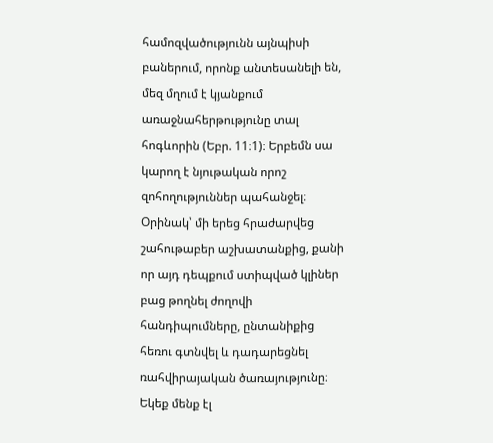համոզվածությունն այնպիսի բաներում, որոնք անտեսանելի են, մեզ մղում է կյանքում առաջնահերթությունը տալ հոգևորին (Եբր. 11։1)։ Երբեմն սա կարող է նյութական որոշ զոհողություններ պահանջել։ Օրինակ՝ մի երեց հրաժարվեց շահութաբեր աշխատանքից, քանի որ այդ դեպքում ստիպված կլիներ բաց թողնել ժողովի հանդիպումները, ընտանիքից հեռու գտնվել և դադարեցնել ռահվիրայական ծառայությունը։ Եկեք մենք էլ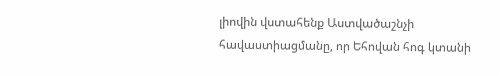լիովին վստահենք Աստվածաշնչի հավաստիացմանը, որ Եհովան հոգ կտանի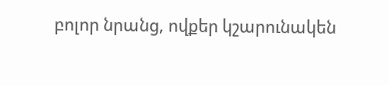բոլոր նրանց, ովքեր կշարունակեն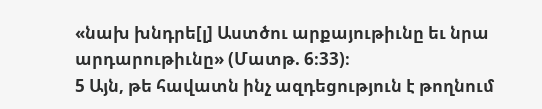«նախ խնդրե[լ] Աստծու արքայութիւնը եւ նրա արդարութիւնը» (Մատթ. 6։33)։
5 Այն, թե հավատն ինչ ազդեցություն է թողնում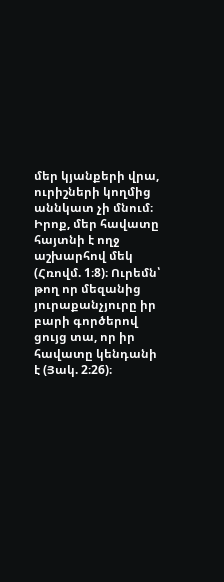մեր կյանքերի վրա, ուրիշների կողմից աննկատ չի մնում։ Իրոք, մեր հավատը հայտնի է ողջ աշխարհով մեկ (Հռովմ. 1։8)։ Ուրեմն՝ թող որ մեզանից յուրաքանչյուրը իր բարի գործերով ցույց տա, որ իր հավատը կենդանի է (Յակ. 2։26)։